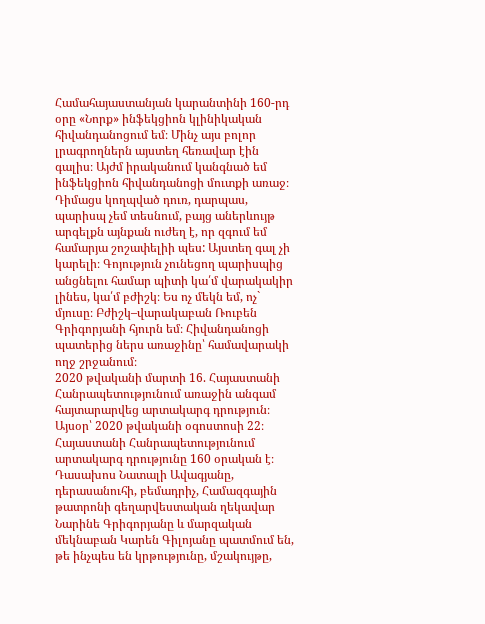Համահայաստանյան կարանտինի 160-րդ օրը «Նորք» ինֆեկցիոն կլինիկական հիվանդանոցում եմ։ Մինչ այս բոլոր լրագրողներն այստեղ հեռավար էին գալիս։ Այժմ իրականում կանգնած եմ ինֆեկցիոն հիվանդանոցի մուտքի առաջ։
Դիմացս կողպված դուռ, դարպաս, պարիսպ չեմ տեսնում, բայց աներևույթ արգելքն այնքան ուժեղ է, որ զգում եմ համարյա շոշափելիի պես: Այստեղ գալ չի կարելի։ Գոյություն չունեցող պարիսպից անցնելու համար պիտի կա՛մ վարակակիր լինես, կա՛մ բժիշկ։ Ես ոչ մեկն եմ, ոչ` մյուսը։ Բժիշկ–վարակաբան Ռուբեն Գրիգորյանի հյուրն եմ։ Հիվանդանոցի պատերից ներս առաջինը՝ համավարակի ողջ շրջանում։
2020 թվականի մարտի 16. Հայաստանի Հանրապետությունում առաջին անգամ հայտարարվեց արտակարգ դրություն։ Այսօր՝ 2020 թվականի օգոստոսի 22։ Հայաստանի Հանրապետությունում արտակարգ դրությունը 160 օրական է։
Դասախոս Նատալի Ավագյանը, դերասանուհի, բեմադրիչ, Համազգային թատրոնի գեղարվեստական ղեկավար Նարինե Գրիգորյանը և մարզական մեկնաբան Կարեն Գիլոյանը պատմում են, թե ինչպես են կրթությունը, մշակույթը,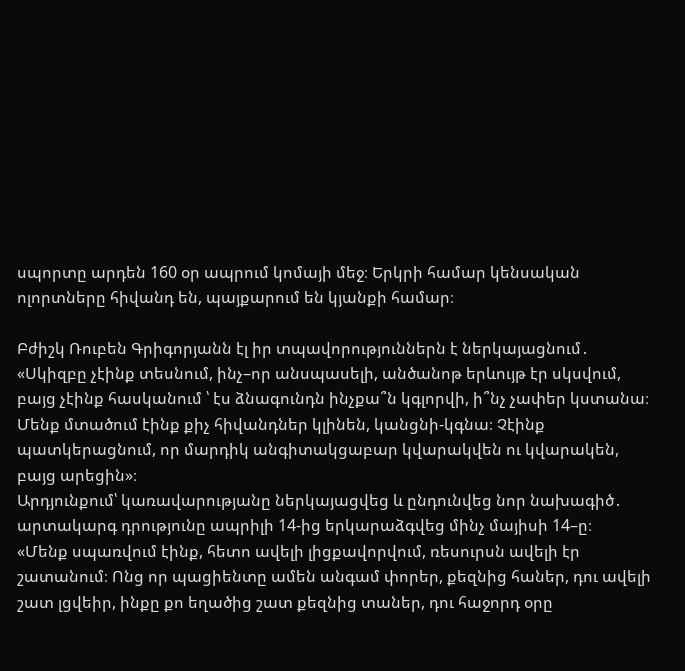սպորտը արդեն 160 օր ապրում կոմայի մեջ։ Երկրի համար կենսական ոլորտները հիվանդ են, պայքարում են կյանքի համար։

Բժիշկ Ռուբեն Գրիգորյանն էլ իր տպավորություններն է ներկայացնում․ «Սկիզբը չէինք տեսնում, ինչ–որ անսպասելի, անծանոթ երևույթ էր սկսվում, բայց չէինք հասկանում ՝ էս ձնագունդն ինչքա՞ն կգլորվի, ի՞նչ չափեր կստանա։ Մենք մտածում էինք քիչ հիվանդներ կլինեն, կանցնի-կգնա։ Չէինք պատկերացնում, որ մարդիկ անգիտակցաբար կվարակվեն ու կվարակեն, բայց արեցին»։
Արդյունքում՝ կառավարությանը ներկայացվեց և ընդունվեց նոր նախագիծ․ արտակարգ դրությունը ապրիլի 14-ից երկարաձգվեց մինչ մայիսի 14–ը։
«Մենք սպառվում էինք, հետո ավելի լիցքավորվում, ռեսուրսն ավելի էր շատանում։ Ոնց որ պացիենտը ամեն անգամ փորեր, քեզնից հաներ, դու ավելի շատ լցվեիր, ինքը քո եղածից շատ քեզնից տաներ, դու հաջորդ օրը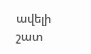ավելի շատ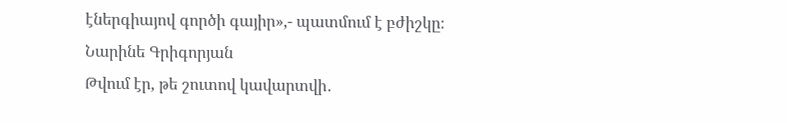էներգիայով գործի գայիր»,- պատմում է բժիշկը։
Նարինե Գրիգորյան
Թվում էր, թե շուտով կավարտվի․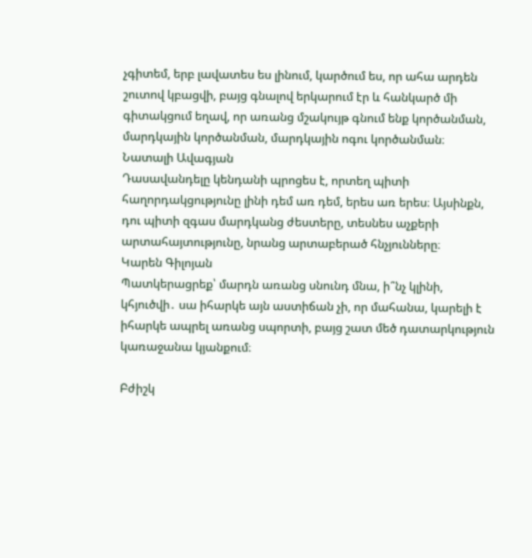չգիտեմ, երբ լավատես ես լինում, կարծում ես, որ ահա արդեն շուտով կբացվի, բայց գնալով երկարում էր և հանկարծ մի գիտակցում եղավ, որ առանց մշակույթ գնում ենք կործանման, մարդկային կործանման, մարդկային ոգու կործանման։
Նատալի Ավագյան
Դասավանդելը կենդանի պրոցես է, որտեղ պիտի հաղորդակցությունը լինի դեմ առ դեմ, երես առ երես։ Այսինքն, դու պիտի զգաս մարդկանց ժեստերը, տեսնես աչքերի արտահայտությունը, նրանց արտաբերած հնչյունները։
Կարեն Գիլոյան
Պատկերացրեք՝ մարդն առանց սնունդ մնա, ի՞նչ կլինի, կհյուծվի․ սա իհարկե այն աստիճան չի, որ մահանա, կարելի է իհարկե ապրել առանց սպորտի, բայց շատ մեծ դատարկություն կառաջանա կյանքում։

Բժիշկ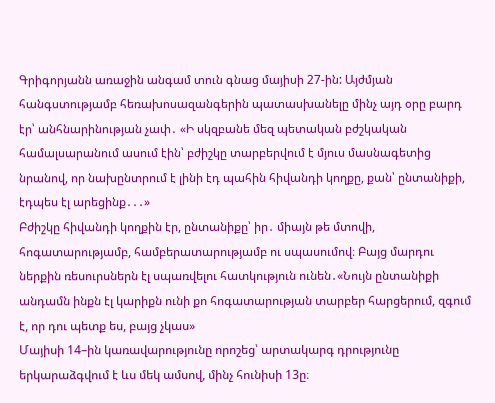Գրիգորյանն առաջին անգամ տուն գնաց մայիսի 27-ին: Այժմյան հանգստությամբ հեռախոսազանգերին պատասխանելը մինչ այդ օրը բարդ էր՝ անհնարինության չափ․ «Ի սկզբանե մեզ պետական բժշկական համալսարանում ասում էին՝ բժիշկը տարբերվում է մյուս մասնագետից նրանով, որ նախընտրում է լինի էդ պահին հիվանդի կողքը, քան՝ ընտանիքի, էդպես էլ արեցինք․․․»
Բժիշկը հիվանդի կողքին էր, ընտանիքը՝ իր․ միայն թե մտովի, հոգատարությամբ, համբերատարությամբ ու սպասումով։ Բայց մարդու ներքին ռեսուրսներն էլ սպառվելու հատկություն ունեն․«Նույն ընտանիքի անդամն ինքն էլ կարիքն ունի քո հոգատարության տարբեր հարցերում, զգում է, որ դու պետք ես, բայց չկաս»
Մայիսի 14–ին կառավարությունը որոշեց՝ արտակարգ դրությունը երկարաձգվում է ևս մեկ ամսով, մինչ հունիսի 13ը։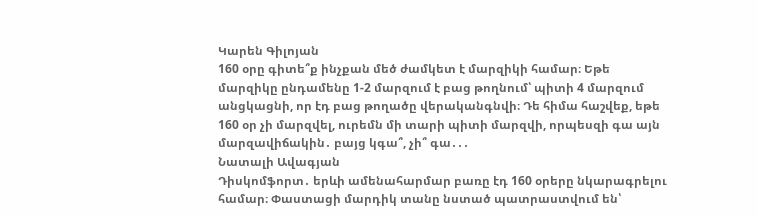Կարեն Գիլոյան
160 օրը գիտե՞ք ինչքան մեծ ժամկետ է մարզիկի համար։ Եթե մարզիկը ընդամենը 1-2 մարզում է բաց թողնում՝ պիտի 4 մարզում անցկացնի, որ էդ բաց թողածը վերականգնվի։ Դե հիմա հաշվեք, եթե 160 օր չի մարզվել, ուրեմն մի տարի պիտի մարզվի, որպեսզի գա այն մարզավիճակին․ բայց կգա՞, չի՞ գա․․․
Նատալի Ավագյան
Դիսկոմֆորտ․ երևի ամենահարմար բառը էդ 160 օրերը նկարագրելու համար։ Փաստացի մարդիկ տանը նստած պատրաստվում են՝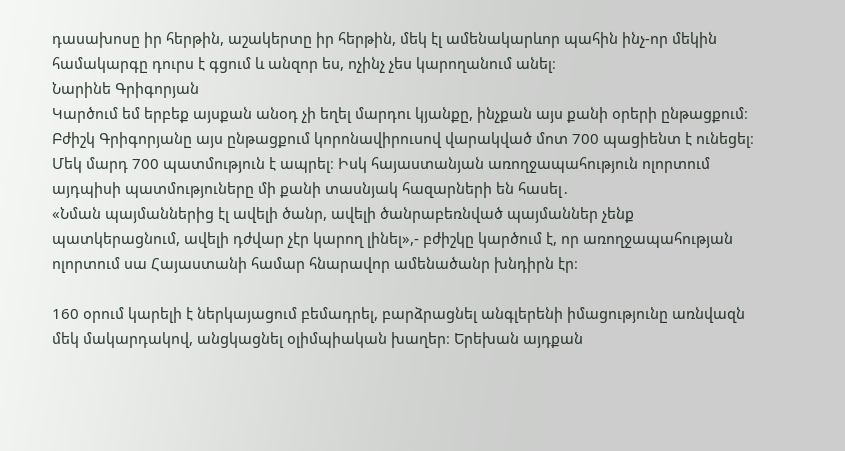դասախոսը իր հերթին, աշակերտը իր հերթին, մեկ էլ ամենակարևոր պահին ինչ-որ մեկին համակարգը դուրս է գցում և անզոր ես, ոչինչ չես կարողանում անել։
Նարինե Գրիգորյան
Կարծում եմ երբեք այսքան անօդ չի եղել մարդու կյանքը, ինչքան այս քանի օրերի ընթացքում։
Բժիշկ Գրիգորյանը այս ընթացքում կորոնավիրուսով վարակված մոտ 700 պացիենտ է ունեցել։ Մեկ մարդ 700 պատմություն է ապրել։ Իսկ հայաստանյան առողջապահություն ոլորտում այդպիսի պատմություները մի քանի տասնյակ հազարների են հասել․
«Նման պայմաններից էլ ավելի ծանր, ավելի ծանրաբեռնված պայմաններ չենք պատկերացնում, ավելի դժվար չէր կարող լինել»,- բժիշկը կարծում է, որ առողջապահության ոլորտում սա Հայաստանի համար հնարավոր ամենածանր խնդիրն էր։

160 օրում կարելի է ներկայացում բեմադրել, բարձրացնել անգլերենի իմացությունը առնվազն մեկ մակարդակով, անցկացնել օլիմպիական խաղեր։ Երեխան այդքան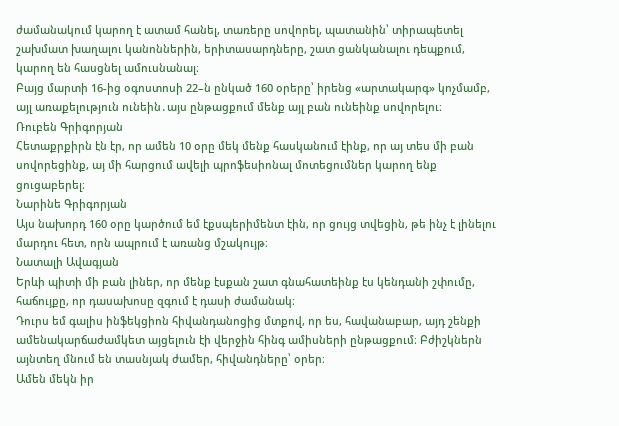ժամանակում կարող է ատամ հանել, տառերը սովորել, պատանին՝ տիրապետել շախմատ խաղալու կանոններին, երիտասարդները, շատ ցանկանալու դեպքում, կարող են հասցնել ամուսնանալ։
Բայց մարտի 16-ից օգոստոսի 22–ն ընկած 160 օրերը՝ իրենց «արտակարգ» կոչմամբ, այլ առաքելություն ունեին․այս ընթացքում մենք այլ բան ունեինք սովորելու։
Ռուբեն Գրիգորյան
Հետաքրքիրն էն էր, որ ամեն 10 օրը մեկ մենք հասկանում էինք, որ այ տես մի բան սովորեցինք, այ մի հարցում ավելի պրոֆեսիոնալ մոտեցումներ կարող ենք ցուցաբերել։
Նարինե Գրիգորյան
Այս նախորդ 160 օրը կարծում եմ էքսպերիմենտ էին, որ ցույց տվեցին, թե ինչ է լինելու մարդու հետ, որն ապրում է առանց մշակույթ։
Նատալի Ավագյան
Երևի պիտի մի բան լիներ, որ մենք էսքան շատ գնահատեինք էս կենդանի շփումը, հաճույքը, որ դասախոսը զգում է դասի ժամանակ։
Դուրս եմ գալիս ինֆեկցիոն հիվանդանոցից մտքով, որ ես, հավանաբար, այդ շենքի ամենակարճաժամկետ այցելուն էի վերջին հինգ ամիսների ընթացքում։ Բժիշկներն այնտեղ մնում են տասնյակ ժամեր, հիվանդները՝ օրեր։
Ամեն մեկն իր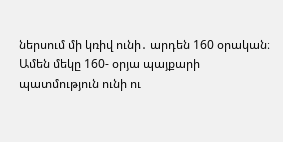ներսում մի կռիվ ունի․ արդեն 160 օրական։
Ամեն մեկը 160- օրյա պայքարի պատմություն ունի ու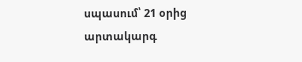սպասում՝ 21 օրից արտակարգ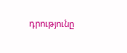դրությունը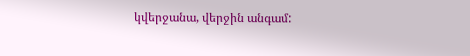կվերջանա, վերջին անգամ: